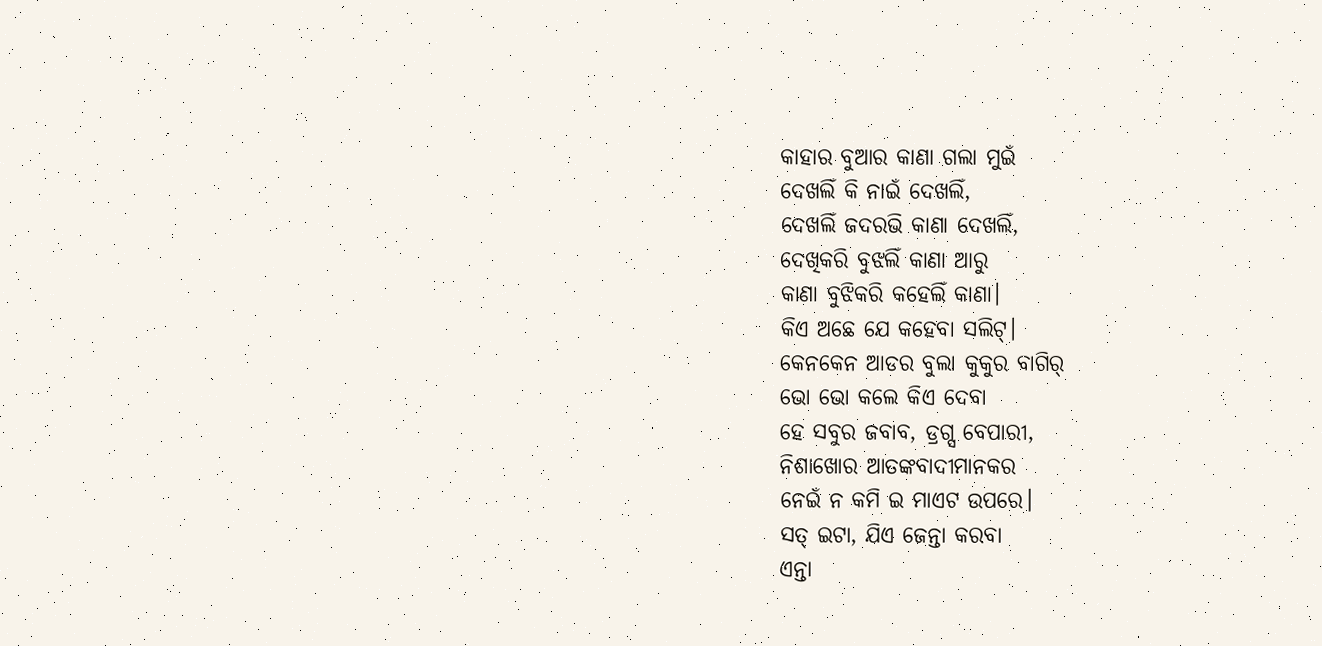କାହାର ବୁଆର କାଣା ଗଲା ମୁଇଁ
ଦେଖଲିଁ କି ନାଇଁ ଦେଖଲିଁ,
ଦେଖଲିଁ ଜଦରଭି କାଣା ଦେଖଲିଁ,
ଦେଖିକରି ବୁଝଲିଁ କାଣା ଆରୁ
କାଣା ବୁଝିକରି କହେଲିଁ କାଣା।
କିଏ ଅଛେ ଯେ କହେବା ସଲିଟ୍।
କେନକେନ ଆଡର ବୁଲା କୁକୁର ବାଗିର୍
ଭୋ ଭୋ କଲେ କିଏ ଦେବା
ହେ ସବୁର ଜବାବ, ଡ୍ରଗ୍ସ ବେପାରୀ,
ନିଶାଖୋର ଆତଙ୍କବାଦୀମାନକର
ନେଇଁ ନ କମି ଇ ମାଏଟ ଉପରେ।
ସତ୍ ଇଟା, ଯିଏ ଜେନ୍ତା କରବା
ଏନ୍ତା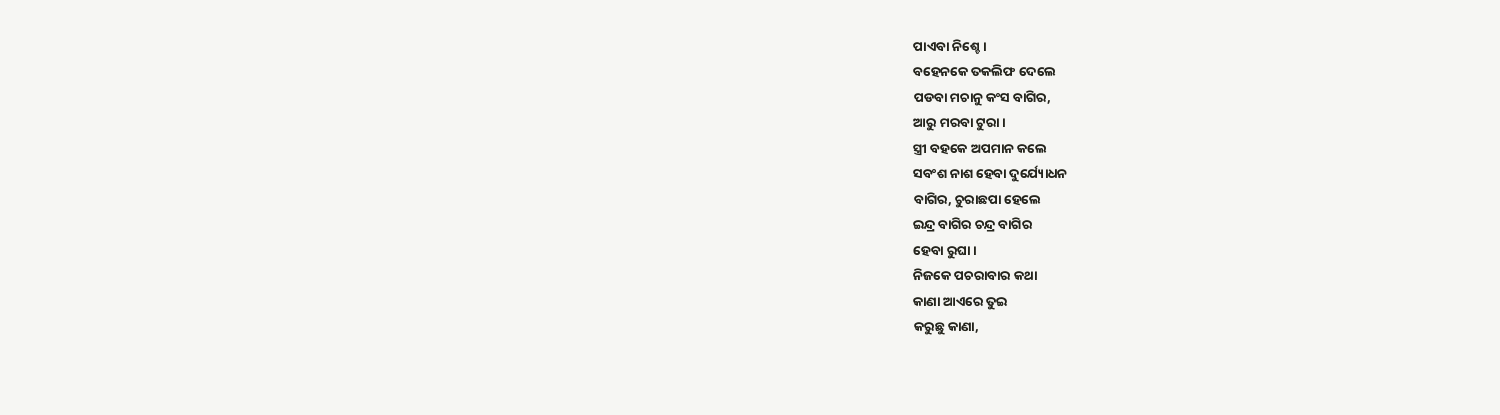ପାଏବା ନିଶ୍ଚେ।
ବହେନକେ ତକଲିଫ ଦେଲେ
ପଡବା ମଚାନୁ କଂସ ବାଗିର,
ଆରୁ ମରବା ଟୁରା।
ସ୍ତ୍ରୀ ବହକେ ଅପମାନ କଲେ
ସବଂଶ ନାଶ ହେବା ଦୁର୍ଯ୍ୟୋଧନ
ବାଗିର, ଚୁରାଛପା ହେଲେ
ଇନ୍ଦ୍ର ବାଗିର ଚନ୍ଦ୍ର ବାଗିର
ହେବା ରୁଘା।
ନିଜକେ ପଚରାବାର କଥା
କାଣା ଆଏରେ ତୁଇ
କରୁଛୁ କାଣା,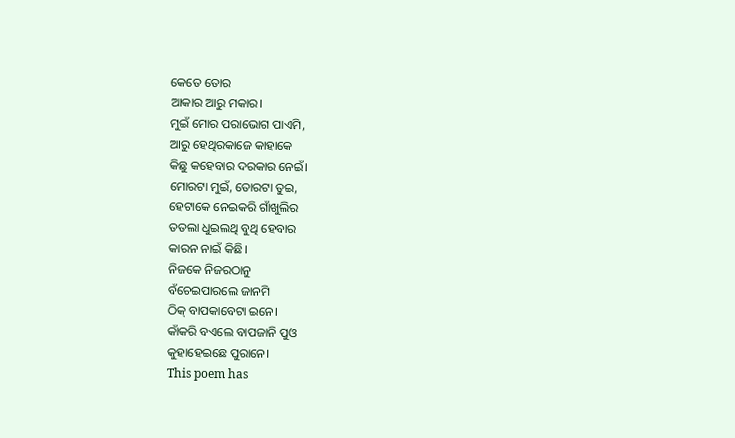କେତେ ତୋର
ଆକାର ଆରୁ ମକାର।
ମୁଇଁ ମୋର ପରାଭୋଗ ପାଏମି,
ଆରୁ ହେଥିରକାଜେ କାହାକେ
କିଛୁ କହେବାର ଦରକାର ନେଇଁ।
ମୋରଟା ମୁଇଁ, ତୋରଟା ତୁଇ,
ହେଟାକେ ନେଇକରି ଗାଁଖୁଲିର
ତତଲା ଧୁଇଲଥି ବୁଥି ହେବାର
କାରନ ନାଇଁ କିଛି।
ନିଜକେ ନିଜରଠାନୁ
ବଁଚେଇପାରଲେ ଜାନମି
ଠିକ୍ ବାପକାବେଟା ଇନେ।
କାଁକରି ବଏଲେ ବାପଜାନି ପୁଓ
କୁହାହେଇଛେ ପୁରାନେ।
This poem has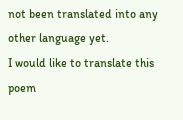not been translated into any other language yet.
I would like to translate this poem